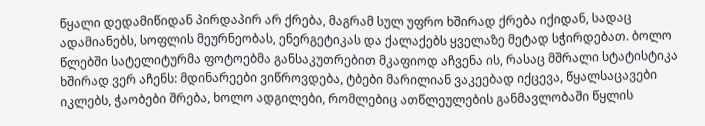წყალი დედამიწიდან პირდაპირ არ ქრება, მაგრამ სულ უფრო ხშირად ქრება იქიდან, სადაც ადამიანებს, სოფლის მეურნეობას, ენერგეტიკას და ქალაქებს ყველაზე მეტად სჭირდებათ. ბოლო წლებში სატელიტურმა ფოტოებმა განსაკუთრებით მკაფიოდ აჩვენა ის, რასაც მშრალი სტატისტიკა ხშირად ვერ აჩენს: მდინარეები ვიწროვდება, ტბები მარილიან ვაკეებად იქცევა, წყალსაცავები იკლებს, ჭაობები შრება, ხოლო ადგილები, რომლებიც ათწლეულების განმავლობაში წყლის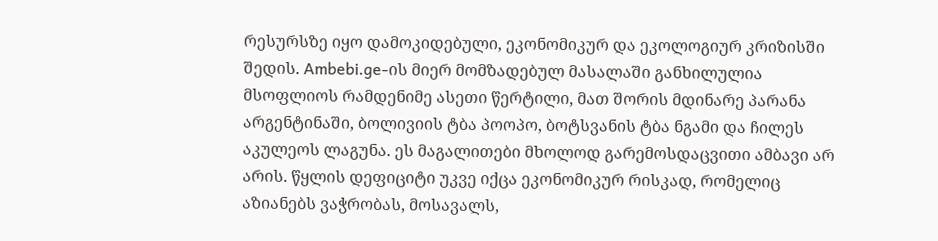რესურსზე იყო დამოკიდებული, ეკონომიკურ და ეკოლოგიურ კრიზისში შედის. Ambebi.ge-ის მიერ მომზადებულ მასალაში განხილულია მსოფლიოს რამდენიმე ასეთი წერტილი, მათ შორის მდინარე პარანა არგენტინაში, ბოლივიის ტბა პოოპო, ბოტსვანის ტბა ნგამი და ჩილეს აკულეოს ლაგუნა. ეს მაგალითები მხოლოდ გარემოსდაცვითი ამბავი არ არის. წყლის დეფიციტი უკვე იქცა ეკონომიკურ რისკად, რომელიც აზიანებს ვაჭრობას, მოსავალს,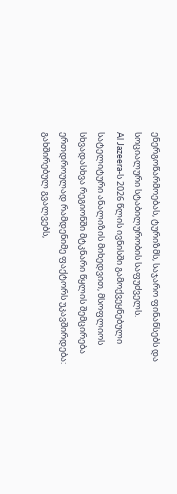ენერგოწარმოებას, ტურიზმს, საჯარო ფინანსებს და სოციალური სტაბილურობის საფუძველს.
Al Jazeera-ს 2026 წლის ივნისში გამოქვეყნებული სატელიტური ანალიზის მიხედვით, მსოფლიოს სხვადასხვა რეგიონში მტკნარი წყლის შემცირება ერთდროულად რამდენიმე ფაქტორს უკავშირდება: გახშირებულ გვალვებს,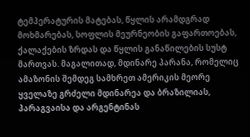ტემპერატურის მატებას, წყლის არამდგრად მოხმარებას, სოფლის მეურნეობის გაფართოებას, ქალაქების ზრდას და წყლის განაწილების სუსტ მართვას. მაგალითად, მდინარე პარანა, რომელიც ამაზონის შემდეგ სამხრეთ ამერიკის მეორე ყველაზე გრძელი მდინარეა და ბრაზილიას, პარაგვაისა და არგენტინას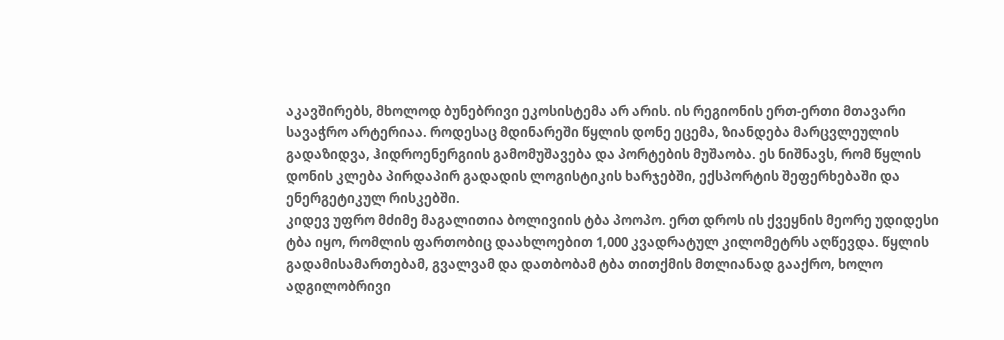აკავშირებს, მხოლოდ ბუნებრივი ეკოსისტემა არ არის. ის რეგიონის ერთ-ერთი მთავარი სავაჭრო არტერიაა. როდესაც მდინარეში წყლის დონე ეცემა, ზიანდება მარცვლეულის გადაზიდვა, ჰიდროენერგიის გამომუშავება და პორტების მუშაობა. ეს ნიშნავს, რომ წყლის დონის კლება პირდაპირ გადადის ლოგისტიკის ხარჯებში, ექსპორტის შეფერხებაში და ენერგეტიკულ რისკებში.
კიდევ უფრო მძიმე მაგალითია ბოლივიის ტბა პოოპო. ერთ დროს ის ქვეყნის მეორე უდიდესი ტბა იყო, რომლის ფართობიც დაახლოებით 1,000 კვადრატულ კილომეტრს აღწევდა. წყლის გადამისამართებამ, გვალვამ და დათბობამ ტბა თითქმის მთლიანად გააქრო, ხოლო ადგილობრივი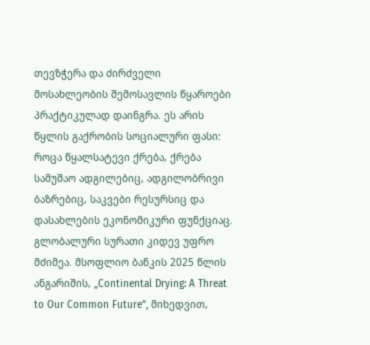თევზჭერა და ძირძველი მოსახლეობის შემოსავლის წყაროები პრაქტიკულად დაინგრა. ეს არის წყლის გაქრობის სოციალური ფასი: როცა წყალსატევი ქრება, ქრება სამუშაო ადგილებიც, ადგილობრივი ბაზრებიც, საკვები რესურსიც და დასახლების ეკონომიკური ფუნქციაც.
გლობალური სურათი კიდევ უფრო მძიმეა. მსოფლიო ბანკის 2025 წლის ანგარიშის, „Continental Drying: A Threat to Our Common Future“, მიხედვით,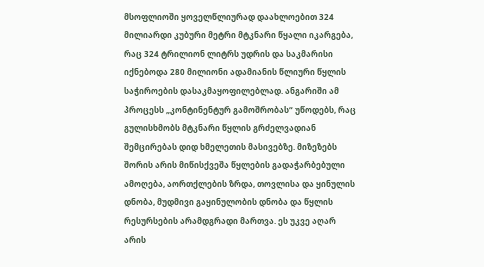მსოფლიოში ყოველწლიურად დაახლოებით 324 მილიარდი კუბური მეტრი მტკნარი წყალი იკარგება, რაც 324 ტრილიონ ლიტრს უდრის და საკმარისი იქნებოდა 280 მილიონი ადამიანის წლიური წყლის საჭიროების დასაკმაყოფილებლად. ანგარიში ამ პროცესს „კონტინენტურ გამოშრობას“ უწოდებს, რაც გულისხმობს მტკნარი წყლის გრძელვადიან შემცირებას დიდ ხმელეთის მასივებზე. მიზეზებს შორის არის მიწისქვეშა წყლების გადაჭარბებული ამოღება, აორთქლების ზრდა, თოვლისა და ყინულის დნობა, მუდმივი გაყინულობის დნობა და წყლის რესურსების არამდგრადი მართვა. ეს უკვე აღარ არის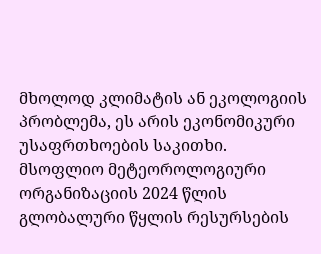მხოლოდ კლიმატის ან ეკოლოგიის პრობლემა, ეს არის ეკონომიკური უსაფრთხოების საკითხი.
მსოფლიო მეტეოროლოგიური ორგანიზაციის 2024 წლის გლობალური წყლის რესურსების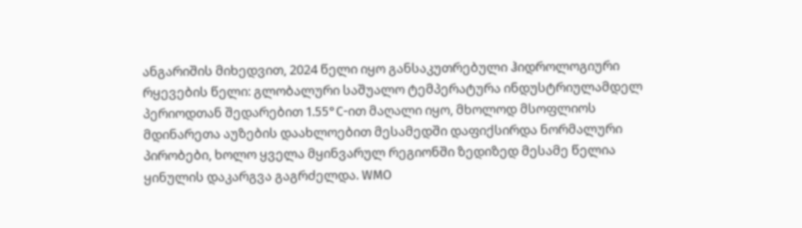ანგარიშის მიხედვით, 2024 წელი იყო განსაკუთრებული ჰიდროლოგიური რყევების წელი: გლობალური საშუალო ტემპერატურა ინდუსტრიულამდელ პერიოდთან შედარებით 1.55°C-ით მაღალი იყო, მხოლოდ მსოფლიოს მდინარეთა აუზების დაახლოებით მესამედში დაფიქსირდა ნორმალური პირობები, ხოლო ყველა მყინვარულ რეგიონში ზედიზედ მესამე წელია ყინულის დაკარგვა გაგრძელდა. WMO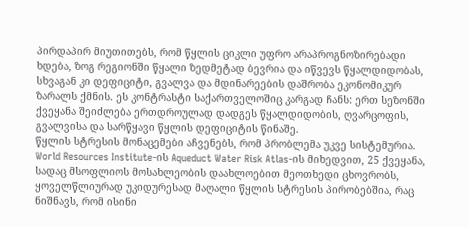პირდაპირ მიუთითებს, რომ წყლის ციკლი უფრო არაპროგნოზირებადი ხდება, ზოგ რეგიონში წყალი ზედმეტად ბევრია და იწვევს წყალდიდობას, სხვაგან კი დეფიციტი, გვალვა და მდინარეების დაშრობა ეკონომიკურ ზარალს ქმნის. ეს კონტრასტი საქართველოშიც კარგად ჩანს: ერთ სეზონში ქვეყანა შეიძლება ერთდროულად დადგეს წყალდიდობის, ღვარცოფის, გვალვისა და სარწყავი წყლის დეფიციტის წინაშე.
წყლის სტრესის მონაცემები აჩვენებს, რომ პრობლემა უკვე სისტემურია. World Resources Institute-ის Aqueduct Water Risk Atlas-ის მიხედვით, 25 ქვეყანა, სადაც მსოფლიოს მოსახლეობის დაახლოებით მეოთხედი ცხოვრობს, ყოველწლიურად უკიდურესად მაღალი წყლის სტრესის პირობებშია, რაც ნიშნავს, რომ ისინი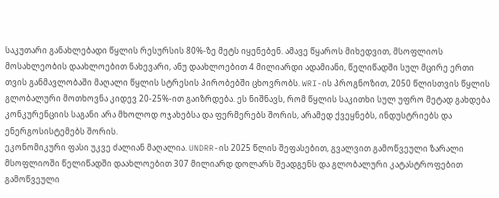საკუთარი განახლებადი წყლის რესურსის 80%-ზე მეტს იყენებენ. ამავე წყაროს მიხედვით, მსოფლიოს მოსახლეობის დაახლოებით ნახევარი, ანუ დაახლოებით 4 მილიარდი ადამიანი, წელიწადში სულ მცირე ერთი თვის განმავლობაში მაღალი წყლის სტრესის პირობებში ცხოვრობს. WRI-ის პროგნოზით, 2050 წლისთვის წყლის გლობალური მოთხოვნა კიდევ 20-25%-ით გაიზრდება. ეს ნიშნავს, რომ წყლის საკითხი სულ უფრო მეტად გახდება კონკურენციის საგანი არა მხოლოდ ოჯახებსა და ფერმერებს შორის, არამედ ქვეყნებს, ინდუსტრიებს და ენერგოსისტემებს შორის.
ეკონომიკური ფასი უკვე ძალიან მაღალია. UNDRR-ის 2025 წლის შეფასებით, გვალვით გამოწვეული ზარალი მსოფლიოში წელიწადში დაახლოებით 307 მილიარდ დოლარს შეადგენს და გლობალური კატასტროფებით გამოწვეული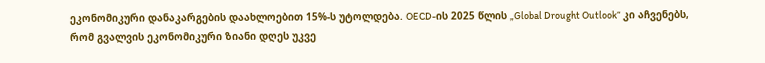ეკონომიკური დანაკარგების დაახლოებით 15%-ს უტოლდება. OECD-ის 2025 წლის „Global Drought Outlook“ კი აჩვენებს, რომ გვალვის ეკონომიკური ზიანი დღეს უკვე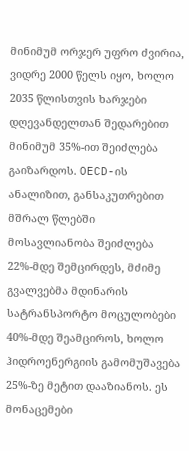მინიმუმ ორჯერ უფრო ძვირია, ვიდრე 2000 წელს იყო, ხოლო 2035 წლისთვის ხარჯები დღევანდელთან შედარებით მინიმუმ 35%-ით შეიძლება გაიზარდოს. OECD-ის ანალიზით, განსაკუთრებით მშრალ წლებში მოსავლიანობა შეიძლება 22%-მდე შემცირდეს, მძიმე გვალვებმა მდინარის სატრანსპორტო მოცულობები 40%-მდე შეამციროს, ხოლო ჰიდროენერგიის გამომუშავება 25%-ზე მეტით დააზიანოს. ეს მონაცემები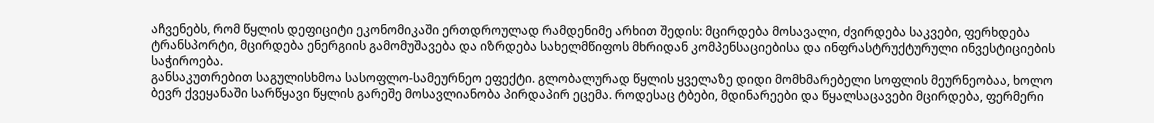აჩვენებს, რომ წყლის დეფიციტი ეკონომიკაში ერთდროულად რამდენიმე არხით შედის: მცირდება მოსავალი, ძვირდება საკვები, ფერხდება ტრანსპორტი, მცირდება ენერგიის გამომუშავება და იზრდება სახელმწიფოს მხრიდან კომპენსაციებისა და ინფრასტრუქტურული ინვესტიციების საჭიროება.
განსაკუთრებით საგულისხმოა სასოფლო-სამეურნეო ეფექტი. გლობალურად წყლის ყველაზე დიდი მომხმარებელი სოფლის მეურნეობაა, ხოლო ბევრ ქვეყანაში სარწყავი წყლის გარეშე მოსავლიანობა პირდაპირ ეცემა. როდესაც ტბები, მდინარეები და წყალსაცავები მცირდება, ფერმერი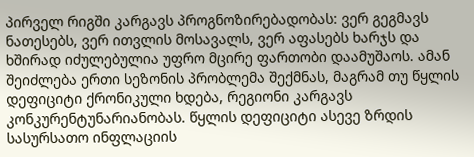პირველ რიგში კარგავს პროგნოზირებადობას: ვერ გეგმავს ნათესებს, ვერ ითვლის მოსავალს, ვერ აფასებს ხარჯს და ხშირად იძულებულია უფრო მცირე ფართობი დაამუშაოს. ამან შეიძლება ერთი სეზონის პრობლემა შექმნას, მაგრამ თუ წყლის დეფიციტი ქრონიკული ხდება, რეგიონი კარგავს კონკურენტუნარიანობას. წყლის დეფიციტი ასევე ზრდის სასურსათო ინფლაციის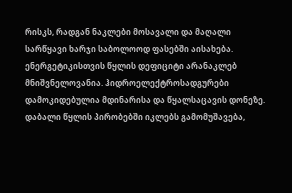რისკს, რადგან ნაკლები მოსავალი და მაღალი სარწყავი ხარჯი საბოლოოდ ფასებში აისახება.
ენერგეტიკისთვის წყლის დეფიციტი არანაკლებ მნიშვნელოვანია. ჰიდროელექტროსადგურები დამოკიდებულია მდინარისა და წყალსაცავის დონეზე. დაბალი წყლის პირობებში იკლებს გამომუშავება,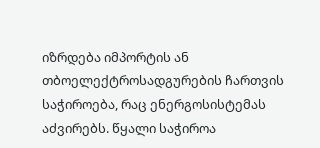იზრდება იმპორტის ან თბოელექტროსადგურების ჩართვის საჭიროება, რაც ენერგოსისტემას აძვირებს. წყალი საჭიროა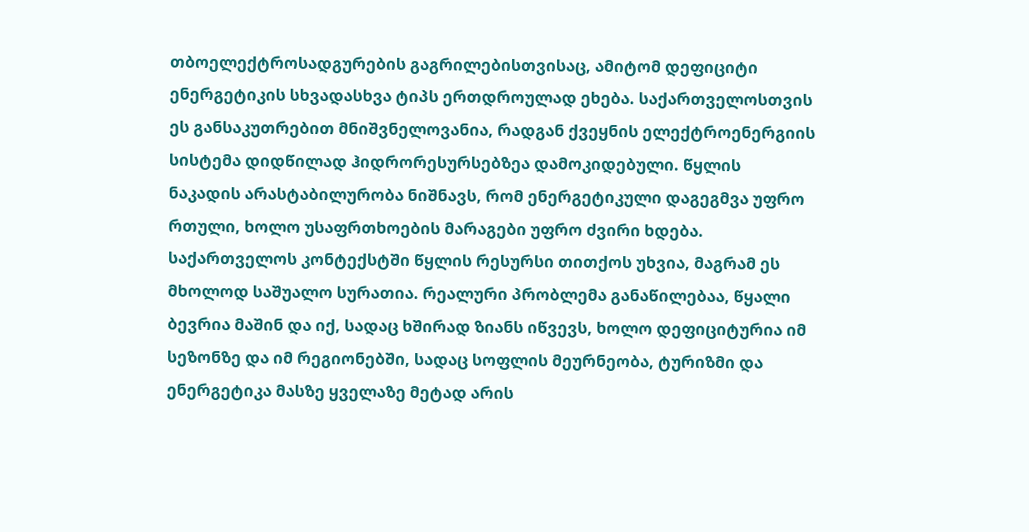თბოელექტროსადგურების გაგრილებისთვისაც, ამიტომ დეფიციტი ენერგეტიკის სხვადასხვა ტიპს ერთდროულად ეხება. საქართველოსთვის ეს განსაკუთრებით მნიშვნელოვანია, რადგან ქვეყნის ელექტროენერგიის სისტემა დიდწილად ჰიდრორესურსებზეა დამოკიდებული. წყლის ნაკადის არასტაბილურობა ნიშნავს, რომ ენერგეტიკული დაგეგმვა უფრო რთული, ხოლო უსაფრთხოების მარაგები უფრო ძვირი ხდება.
საქართველოს კონტექსტში წყლის რესურსი თითქოს უხვია, მაგრამ ეს მხოლოდ საშუალო სურათია. რეალური პრობლემა განაწილებაა, წყალი ბევრია მაშინ და იქ, სადაც ხშირად ზიანს იწვევს, ხოლო დეფიციტურია იმ სეზონზე და იმ რეგიონებში, სადაც სოფლის მეურნეობა, ტურიზმი და ენერგეტიკა მასზე ყველაზე მეტად არის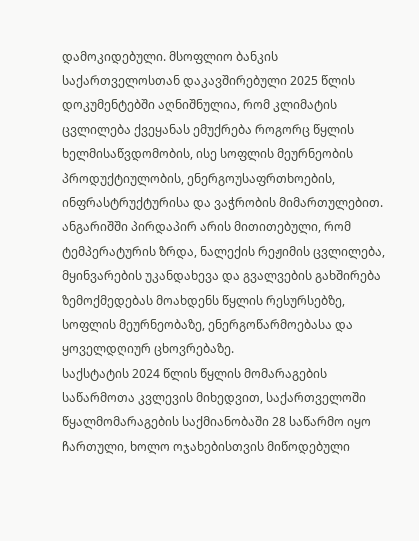დამოკიდებული. მსოფლიო ბანკის საქართველოსთან დაკავშირებული 2025 წლის დოკუმენტებში აღნიშნულია, რომ კლიმატის ცვლილება ქვეყანას ემუქრება როგორც წყლის ხელმისაწვდომობის, ისე სოფლის მეურნეობის პროდუქტიულობის, ენერგოუსაფრთხოების, ინფრასტრუქტურისა და ვაჭრობის მიმართულებით. ანგარიშში პირდაპირ არის მითითებული, რომ ტემპერატურის ზრდა, ნალექის რეჟიმის ცვლილება, მყინვარების უკანდახევა და გვალვების გახშირება ზემოქმედებას მოახდენს წყლის რესურსებზე, სოფლის მეურნეობაზე, ენერგოწარმოებასა და ყოველდღიურ ცხოვრებაზე.
საქსტატის 2024 წლის წყლის მომარაგების საწარმოთა კვლევის მიხედვით, საქართველოში წყალმომარაგების საქმიანობაში 28 საწარმო იყო ჩართული, ხოლო ოჯახებისთვის მიწოდებული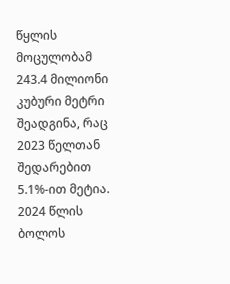წყლის მოცულობამ 243.4 მილიონი კუბური მეტრი შეადგინა, რაც 2023 წელთან შედარებით 5.1%-ით მეტია. 2024 წლის ბოლოს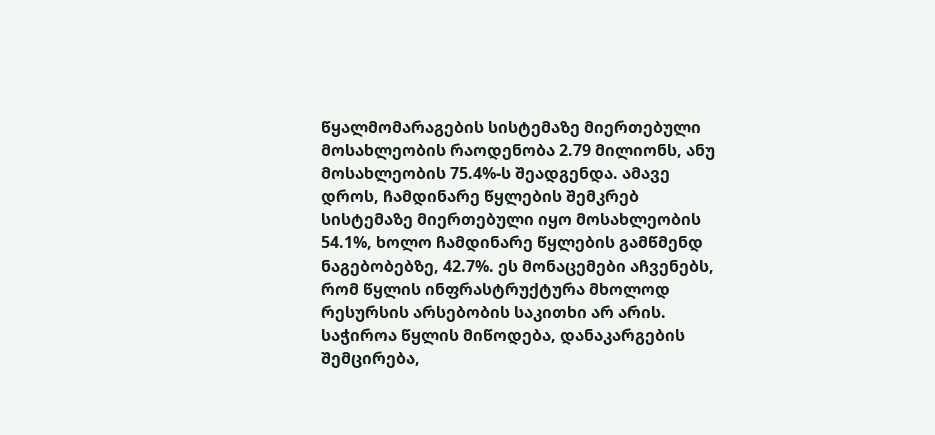წყალმომარაგების სისტემაზე მიერთებული მოსახლეობის რაოდენობა 2.79 მილიონს, ანუ მოსახლეობის 75.4%-ს შეადგენდა. ამავე დროს, ჩამდინარე წყლების შემკრებ სისტემაზე მიერთებული იყო მოსახლეობის 54.1%, ხოლო ჩამდინარე წყლების გამწმენდ ნაგებობებზე, 42.7%. ეს მონაცემები აჩვენებს, რომ წყლის ინფრასტრუქტურა მხოლოდ რესურსის არსებობის საკითხი არ არის. საჭიროა წყლის მიწოდება, დანაკარგების შემცირება,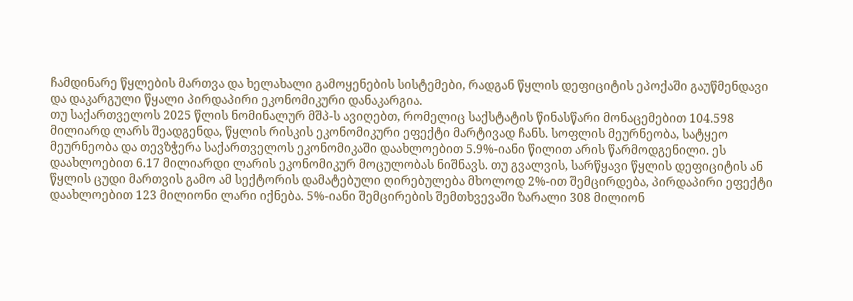ჩამდინარე წყლების მართვა და ხელახალი გამოყენების სისტემები, რადგან წყლის დეფიციტის ეპოქაში გაუწმენდავი და დაკარგული წყალი პირდაპირი ეკონომიკური დანაკარგია.
თუ საქართველოს 2025 წლის ნომინალურ მშპ-ს ავიღებთ, რომელიც საქსტატის წინასწარი მონაცემებით 104.598 მილიარდ ლარს შეადგენდა, წყლის რისკის ეკონომიკური ეფექტი მარტივად ჩანს. სოფლის მეურნეობა, სატყეო მეურნეობა და თევზჭერა საქართველოს ეკონომიკაში დაახლოებით 5.9%-იანი წილით არის წარმოდგენილი. ეს დაახლოებით 6.17 მილიარდი ლარის ეკონომიკურ მოცულობას ნიშნავს. თუ გვალვის, სარწყავი წყლის დეფიციტის ან წყლის ცუდი მართვის გამო ამ სექტორის დამატებული ღირებულება მხოლოდ 2%-ით შემცირდება, პირდაპირი ეფექტი დაახლოებით 123 მილიონი ლარი იქნება. 5%-იანი შემცირების შემთხვევაში ზარალი 308 მილიონ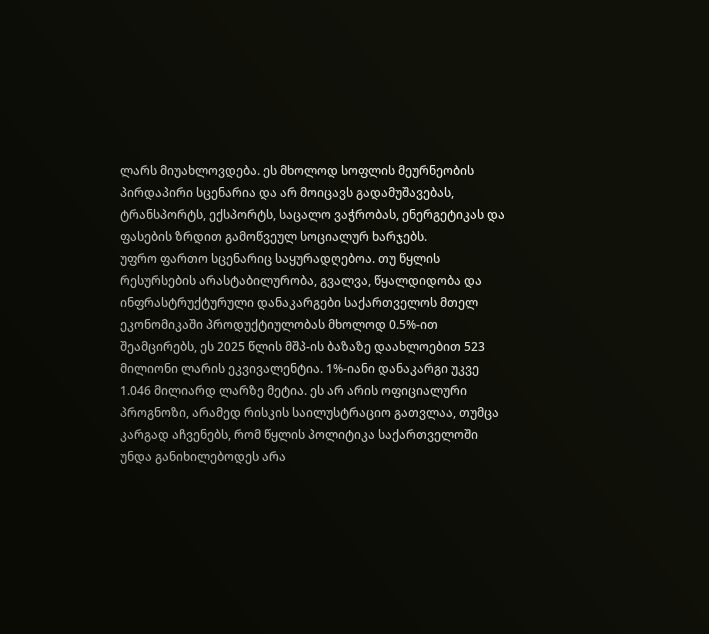ლარს მიუახლოვდება. ეს მხოლოდ სოფლის მეურნეობის პირდაპირი სცენარია და არ მოიცავს გადამუშავებას, ტრანსპორტს, ექსპორტს, საცალო ვაჭრობას, ენერგეტიკას და ფასების ზრდით გამოწვეულ სოციალურ ხარჯებს.
უფრო ფართო სცენარიც საყურადღებოა. თუ წყლის რესურსების არასტაბილურობა, გვალვა, წყალდიდობა და ინფრასტრუქტურული დანაკარგები საქართველოს მთელ ეკონომიკაში პროდუქტიულობას მხოლოდ 0.5%-ით შეამცირებს, ეს 2025 წლის მშპ-ის ბაზაზე დაახლოებით 523 მილიონი ლარის ეკვივალენტია. 1%-იანი დანაკარგი უკვე 1.046 მილიარდ ლარზე მეტია. ეს არ არის ოფიციალური პროგნოზი, არამედ რისკის საილუსტრაციო გათვლაა, თუმცა კარგად აჩვენებს, რომ წყლის პოლიტიკა საქართველოში უნდა განიხილებოდეს არა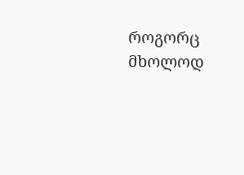როგორც მხოლოდ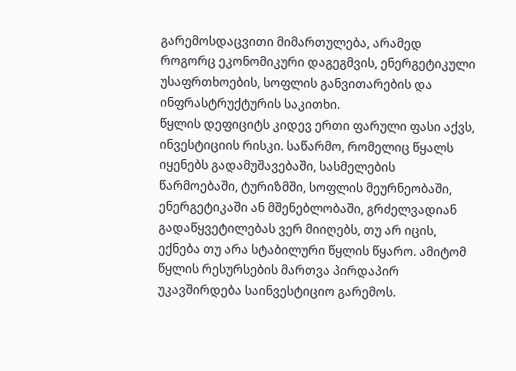გარემოსდაცვითი მიმართულება, არამედ როგორც ეკონომიკური დაგეგმვის, ენერგეტიკული უსაფრთხოების, სოფლის განვითარების და ინფრასტრუქტურის საკითხი.
წყლის დეფიციტს კიდევ ერთი ფარული ფასი აქვს, ინვესტიციის რისკი. საწარმო, რომელიც წყალს იყენებს გადამუშავებაში, სასმელების წარმოებაში, ტურიზმში, სოფლის მეურნეობაში, ენერგეტიკაში ან მშენებლობაში, გრძელვადიან გადაწყვეტილებას ვერ მიიღებს, თუ არ იცის, ექნება თუ არა სტაბილური წყლის წყარო. ამიტომ წყლის რესურსების მართვა პირდაპირ უკავშირდება საინვესტიციო გარემოს.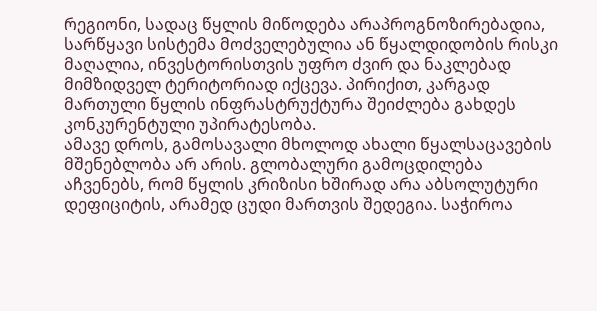რეგიონი, სადაც წყლის მიწოდება არაპროგნოზირებადია, სარწყავი სისტემა მოძველებულია ან წყალდიდობის რისკი მაღალია, ინვესტორისთვის უფრო ძვირ და ნაკლებად მიმზიდველ ტერიტორიად იქცევა. პირიქით, კარგად მართული წყლის ინფრასტრუქტურა შეიძლება გახდეს კონკურენტული უპირატესობა.
ამავე დროს, გამოსავალი მხოლოდ ახალი წყალსაცავების მშენებლობა არ არის. გლობალური გამოცდილება აჩვენებს, რომ წყლის კრიზისი ხშირად არა აბსოლუტური დეფიციტის, არამედ ცუდი მართვის შედეგია. საჭიროა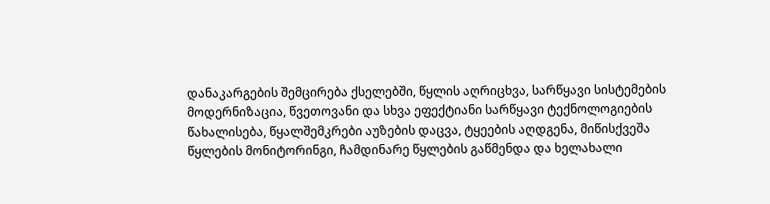დანაკარგების შემცირება ქსელებში, წყლის აღრიცხვა, სარწყავი სისტემების მოდერნიზაცია, წვეთოვანი და სხვა ეფექტიანი სარწყავი ტექნოლოგიების წახალისება, წყალშემკრები აუზების დაცვა, ტყეების აღდგენა, მიწისქვეშა წყლების მონიტორინგი, ჩამდინარე წყლების გაწმენდა და ხელახალი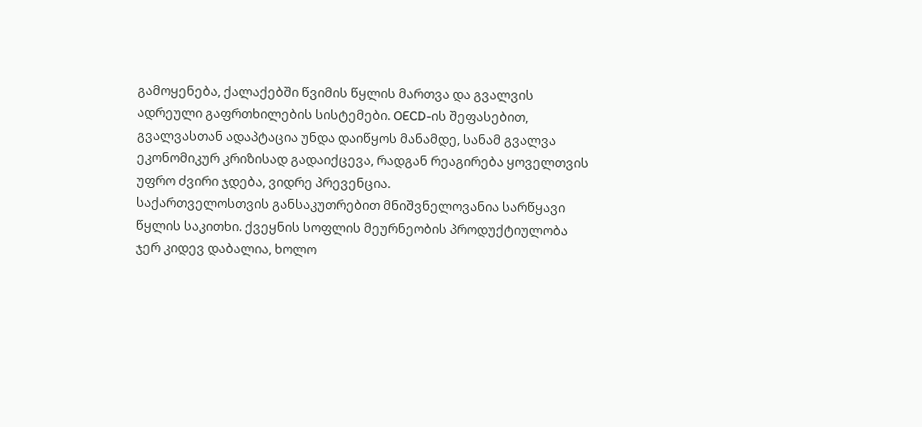გამოყენება, ქალაქებში წვიმის წყლის მართვა და გვალვის ადრეული გაფრთხილების სისტემები. OECD-ის შეფასებით, გვალვასთან ადაპტაცია უნდა დაიწყოს მანამდე, სანამ გვალვა ეკონომიკურ კრიზისად გადაიქცევა, რადგან რეაგირება ყოველთვის უფრო ძვირი ჯდება, ვიდრე პრევენცია.
საქართველოსთვის განსაკუთრებით მნიშვნელოვანია სარწყავი წყლის საკითხი. ქვეყნის სოფლის მეურნეობის პროდუქტიულობა ჯერ კიდევ დაბალია, ხოლო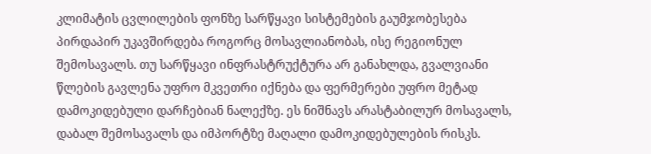კლიმატის ცვლილების ფონზე სარწყავი სისტემების გაუმჯობესება პირდაპირ უკავშირდება როგორც მოსავლიანობას, ისე რეგიონულ შემოსავალს. თუ სარწყავი ინფრასტრუქტურა არ განახლდა, გვალვიანი წლების გავლენა უფრო მკვეთრი იქნება და ფერმერები უფრო მეტად დამოკიდებული დარჩებიან ნალექზე. ეს ნიშნავს არასტაბილურ მოსავალს, დაბალ შემოსავალს და იმპორტზე მაღალი დამოკიდებულების რისკს.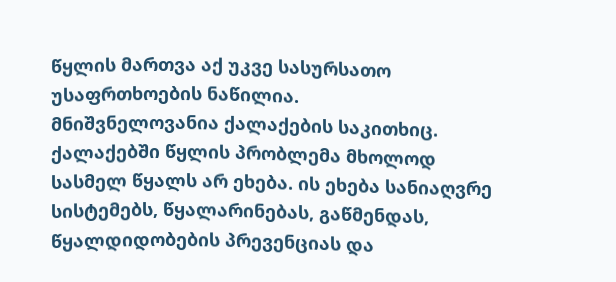წყლის მართვა აქ უკვე სასურსათო უსაფრთხოების ნაწილია.
მნიშვნელოვანია ქალაქების საკითხიც. ქალაქებში წყლის პრობლემა მხოლოდ სასმელ წყალს არ ეხება. ის ეხება სანიაღვრე სისტემებს, წყალარინებას, გაწმენდას, წყალდიდობების პრევენციას და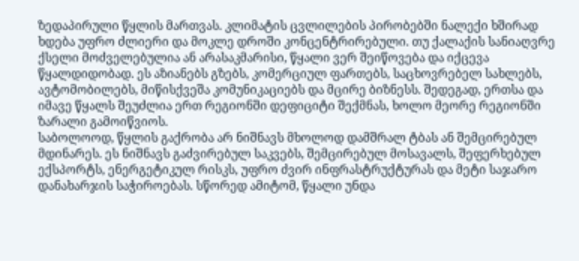ზედაპირული წყლის მართვას. კლიმატის ცვლილების პირობებში ნალექი ხშირად ხდება უფრო ძლიერი და მოკლე დროში კონცენტრირებული. თუ ქალაქის სანიაღვრე ქსელი მოძველებულია ან არასაკმარისი, წყალი ვერ შეიწოვება და იქცევა წყალდიდობად. ეს აზიანებს გზებს, კომერციულ ფართებს, საცხოვრებელ სახლებს, ავტომობილებს, მიწისქვეშა კომუნიკაციებს და მცირე ბიზნესს. შედეგად, ერთსა და იმავე წყალს შეუძლია ერთ რეგიონში დეფიციტი შექმნას, ხოლო მეორე რეგიონში ზარალი გამოიწვიოს.
საბოლოოდ, წყლის გაქრობა არ ნიშნავს მხოლოდ დამშრალ ტბას ან შემცირებულ მდინარეს. ეს ნიშნავს გაძვირებულ საკვებს, შემცირებულ მოსავალს, შეფერხებულ ექსპორტს, ენერგეტიკულ რისკს, უფრო ძვირ ინფრასტრუქტურას და მეტი საჯარო დანახარჯის საჭიროებას. სწორედ ამიტომ, წყალი უნდა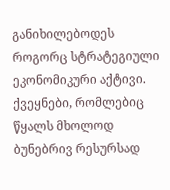განიხილებოდეს როგორც სტრატეგიული ეკონომიკური აქტივი. ქვეყნები, რომლებიც წყალს მხოლოდ ბუნებრივ რესურსად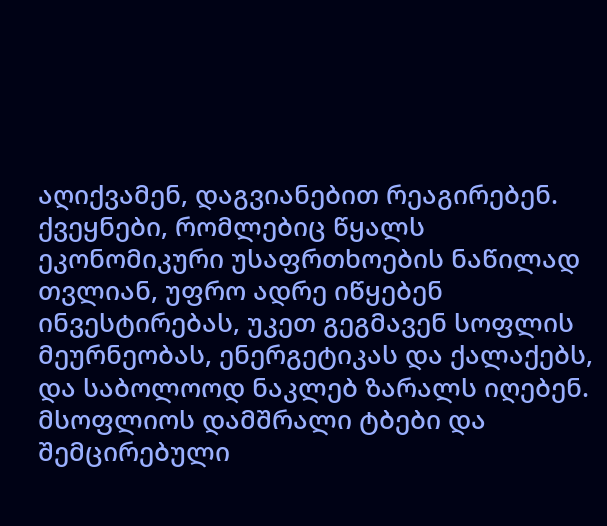აღიქვამენ, დაგვიანებით რეაგირებენ. ქვეყნები, რომლებიც წყალს ეკონომიკური უსაფრთხოების ნაწილად თვლიან, უფრო ადრე იწყებენ ინვესტირებას, უკეთ გეგმავენ სოფლის მეურნეობას, ენერგეტიკას და ქალაქებს, და საბოლოოდ ნაკლებ ზარალს იღებენ.
მსოფლიოს დამშრალი ტბები და შემცირებული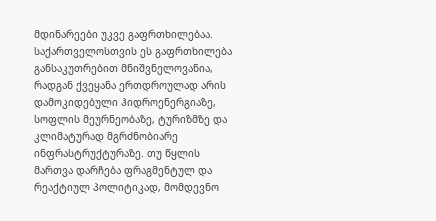მდინარეები უკვე გაფრთხილებაა. საქართველოსთვის ეს გაფრთხილება განსაკუთრებით მნიშვნელოვანია, რადგან ქვეყანა ერთდროულად არის დამოკიდებული ჰიდროენერგიაზე, სოფლის მეურნეობაზე, ტურიზმზე და კლიმატურად მგრძნობიარე ინფრასტრუქტურაზე. თუ წყლის მართვა დარჩება ფრაგმენტულ და რეაქტიულ პოლიტიკად, მომდევნო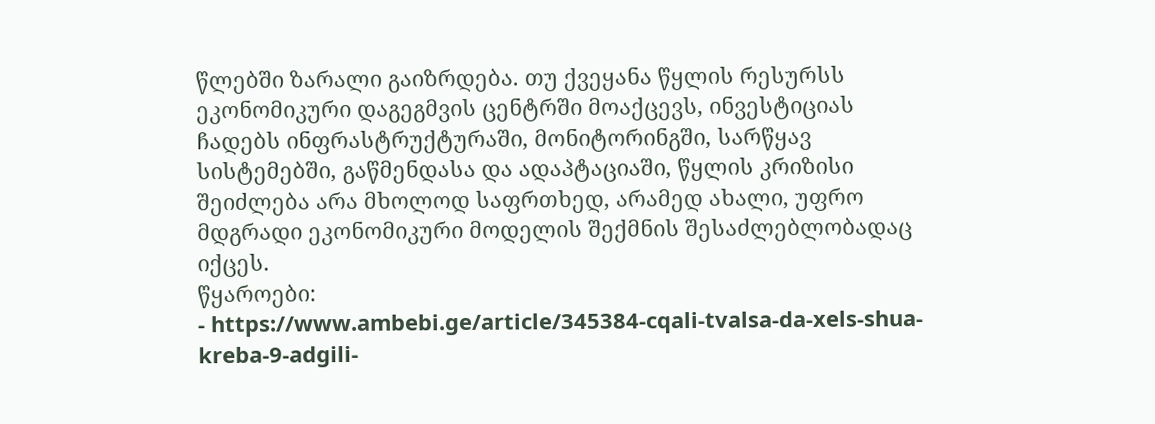წლებში ზარალი გაიზრდება. თუ ქვეყანა წყლის რესურსს ეკონომიკური დაგეგმვის ცენტრში მოაქცევს, ინვესტიციას ჩადებს ინფრასტრუქტურაში, მონიტორინგში, სარწყავ სისტემებში, გაწმენდასა და ადაპტაციაში, წყლის კრიზისი შეიძლება არა მხოლოდ საფრთხედ, არამედ ახალი, უფრო მდგრადი ეკონომიკური მოდელის შექმნის შესაძლებლობადაც იქცეს.
წყაროები:
- https://www.ambebi.ge/article/345384-cqali-tvalsa-da-xels-shua-kreba-9-adgili-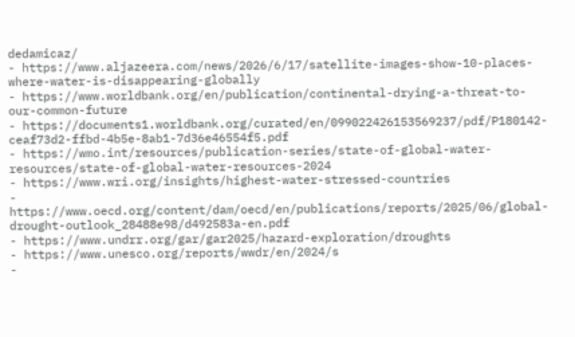dedamicaz/
- https://www.aljazeera.com/news/2026/6/17/satellite-images-show-10-places-where-water-is-disappearing-globally
- https://www.worldbank.org/en/publication/continental-drying-a-threat-to-our-common-future
- https://documents1.worldbank.org/curated/en/099022426153569237/pdf/P180142-ceaf73d2-ffbd-4b5e-8ab1-7d36e46554f5.pdf
- https://wmo.int/resources/publication-series/state-of-global-water-resources/state-of-global-water-resources-2024
- https://www.wri.org/insights/highest-water-stressed-countries
- https://www.oecd.org/content/dam/oecd/en/publications/reports/2025/06/global-drought-outlook_28488e98/d492583a-en.pdf
- https://www.undrr.org/gar/gar2025/hazard-exploration/droughts
- https://www.unesco.org/reports/wwdr/en/2024/s
-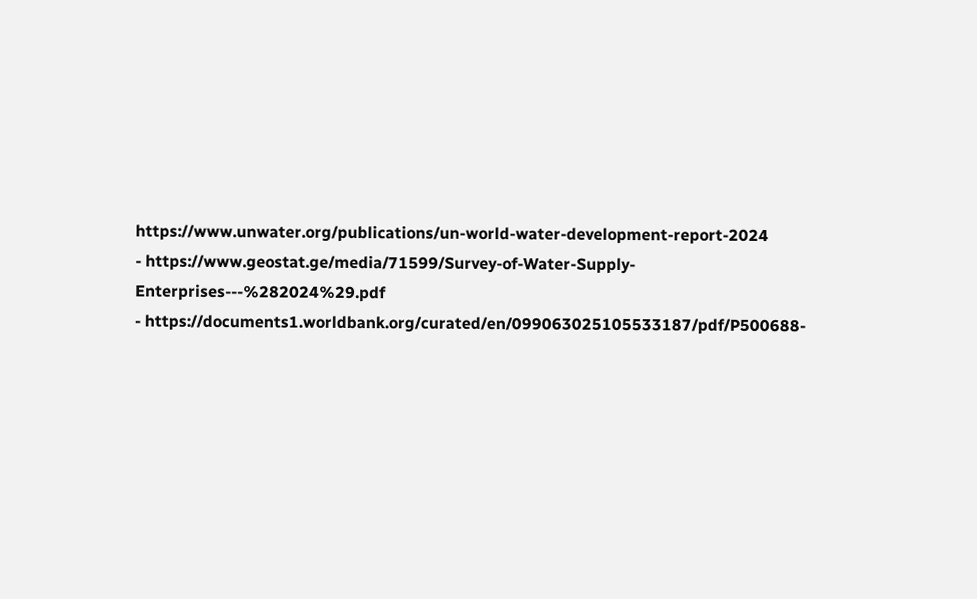https://www.unwater.org/publications/un-world-water-development-report-2024
- https://www.geostat.ge/media/71599/Survey-of-Water-Supply-Enterprises---%282024%29.pdf
- https://documents1.worldbank.org/curated/en/099063025105533187/pdf/P500688-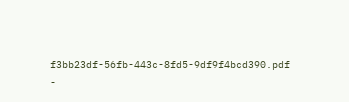f3bb23df-56fb-443c-8fd5-9df9f4bcd390.pdf
-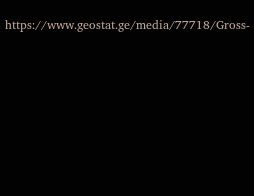https://www.geostat.ge/media/77718/Gross-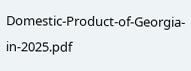Domestic-Product-of-Georgia-in-2025.pdf